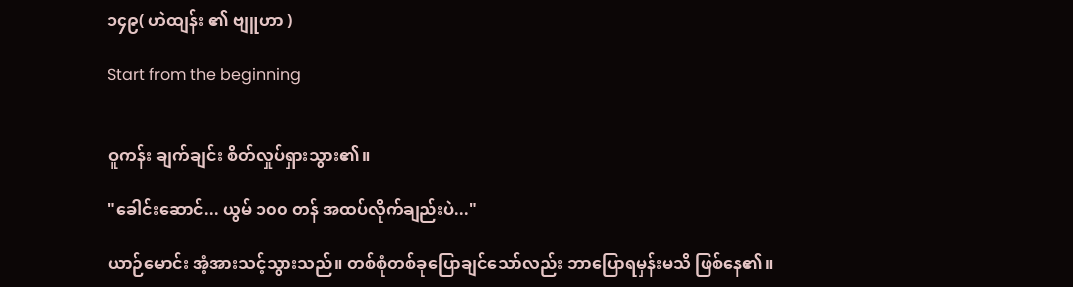၁၄၉( ဟဲထျန်း ၏ ဗျူဟာ )

Start from the beginning


ဝူကန်း ချက်ချင်း စိတ်လှုပ်ရှားသွား၏။

"ခေါင်းဆောင်... ယွမ် ၁၀၀ တန် အထပ်လိုက်ချည်းပဲ..."

ယာဉ်မောင်း အံ့အားသင့်သွားသည်။ တစ်စုံတစ်ခုပြောချင်သော်လည်း ဘာပြောရမှန်းမသိ ဖြစ်နေ၏။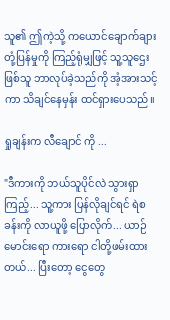သူ၏ ဤကဲ့သို့ ကယောင်ချောက်ချား တုံ့ပြန်မှုကို ကြည့်ရုံမျှဖြင့် သူ့သူဌေးဖြစ်သူ ဘာလုပ်ခဲ့သည်ကို အံ့အားသင့်ကာ သိချင်နေမှန်း ထင်ရှားပေသည်။

ရှုချန်းက လီချောင် ကို ...

"ဒီကားကို ဘယ်သူပိုင်လဲ သွားရှာကြည့်... သူ့ကား ပြန်လိုချင်ရင် ရဲစခန်းကို လာယူဖို့ ပြောလိုက်... ယာဉ်မောင်းရော ကားရော ငါတို့ဖမ်းထားတယ်... ပြီးတော့ ငွေတွေ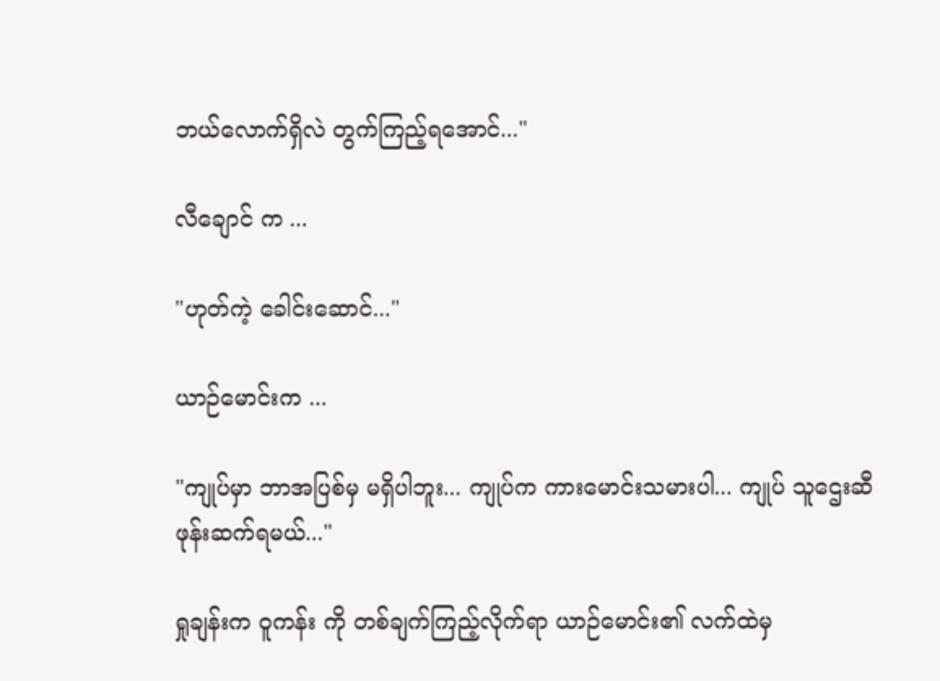ဘယ်လောက်ရှိလဲ တွက်ကြည့်ရအောင်..."

လီချောင် က ...

"ဟုတ်ကဲ့ ခေါင်းဆောင်..."

ယာဉ်မောင်းက ...

"ကျုပ်မှာ ဘာအပြစ်မှ မရှိပါဘူး... ကျုပ်က ကားမောင်းသမားပါ... ကျုပ် သူဌေးဆီ ဖုန်းဆက်ရမယ်..."

ရှုချန်းက ဝူကန်း ကို တစ်ချက်ကြည့်လိုက်ရာ ယာဉ်မောင်း၏ လက်ထဲမှ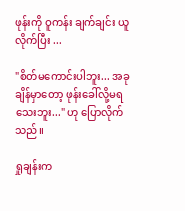ဖုန်းကို ဝူကန်း ချက်ချင်း ယူလိုက်ပြီး ...

"စိတ်မကောင်းပါဘူး... အခုချိန်မှာတော့ ဖုန်းခေါ်လို့မရသေးဘူး..." ဟု ပြောလိုက်သည်။

ရှုချန်းက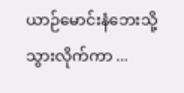ယာဉ်မောင်းနံဘေးသို့ သွားလိုက်ကာ ...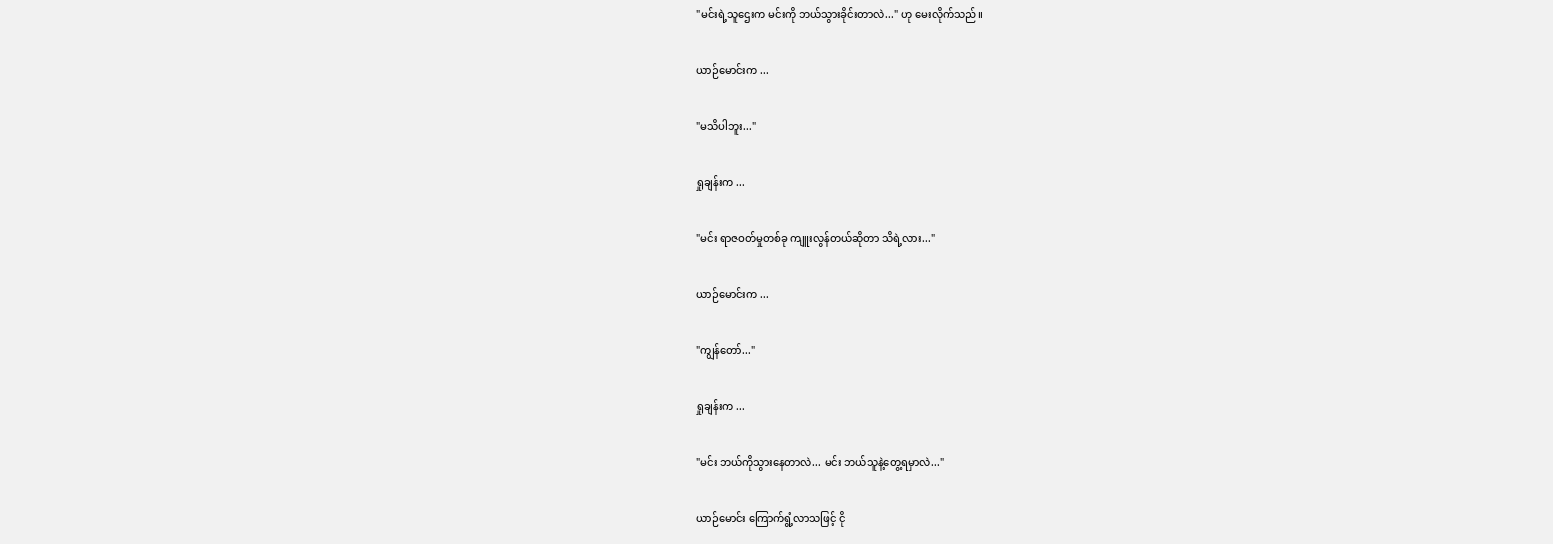"မင်းရဲ့သူဌေးက မင်းကို ဘယ်သွားခိုင်းတာလဲ..." ဟု မေးလိုက်သည်။

ယာဉ်မောင်းက ...

"မသိပါဘူး..."

ရှုချန်းက ...

"မင်း ရာဇဝတ်မှုတစ်ခု ကျူးလွန်တယ်ဆိုတာ သိရဲ့လား..."

ယာဉ်မောင်းက ...

"ကျွန်တော်..."

ရှုချန်းက ...

"မင်း ဘယ်ကိုသွားနေတာလဲ... မင်း ဘယ်သူနဲ့တွေ့ရမှာလဲ..."

ယာဉ်မောင်း ကြောက်ရွံ့လာသဖြင့် ငို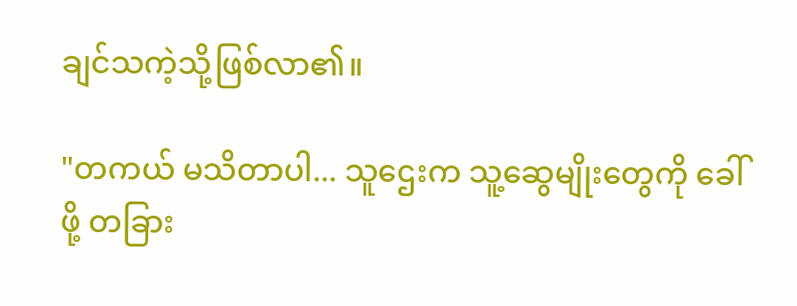ချင်သကဲ့သို့ဖြစ်လာ၏။

"တကယ် မသိတာပါ... သူဌေးက သူ့ဆွေမျိုးတွေကို ခေါ်ဖို့ တခြား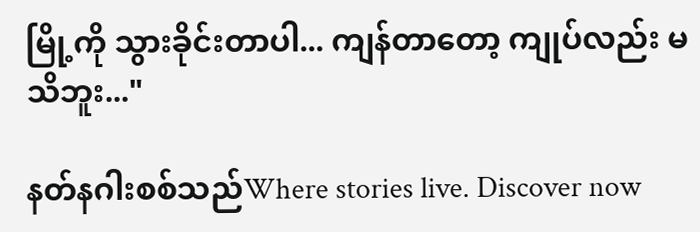မြို့ကို သွားခိုင်းတာပါ... ကျန်တာတော့ ကျုပ်လည်း မသိဘူး..."

နတ်နဂါးစစ်သည်Where stories live. Discover now